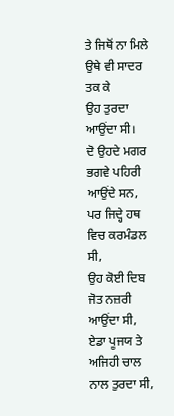ਤੇ ਜਿਥੋਂ ਨਾ ਮਿਲੇ ਉਥੇ ਵੀ ਸਾਦਰ ਤਕ ਕੇ
ਉਹ ਤੁਰਦਾ ਆਉਂਦਾ ਸੀ।
ਦੋ ਉਹਦੇ ਮਗਰ ਭਗਵੇ ਪਹਿਰੀ ਆਉਂਦੇ ਸਨ,
ਪਰ ਜਿਦ੍ਹੇ ਹਥ ਵਿਚ ਕਰਮੰਡਲ ਸੀ,
ਉਹ ਕੋਈ ਦਿਬ ਜੋਤ ਨਜ਼ਰੀ ਆਉਂਦਾ ਸੀ,
ਏਡਾ ਪੂਜਯ ਤੇ ਅਜਿਹੀ ਚਾਲ ਨਾਲ ਤੁਰਦਾ ਸੀ,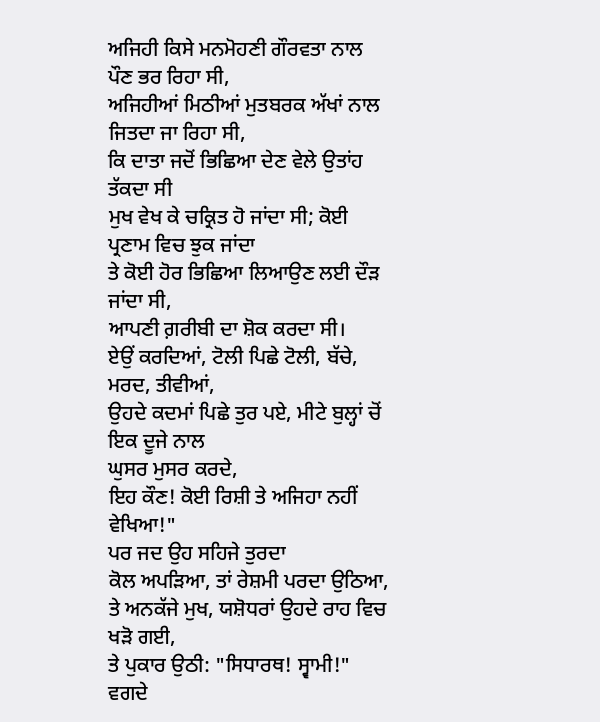ਅਜਿਹੀ ਕਿਸੇ ਮਨਮੋਹਣੀ ਗੌਰਵਤਾ ਨਾਲ ਪੌਣ ਭਰ ਰਿਹਾ ਸੀ,
ਅਜਿਹੀਆਂ ਮਿਠੀਆਂ ਮੁਤਬਰਕ ਅੱਖਾਂ ਨਾਲ ਜਿਤਦਾ ਜਾ ਰਿਹਾ ਸੀ,
ਕਿ ਦਾਤਾ ਜਦੋਂ ਭਿਛਿਆ ਦੇਣ ਵੇਲੇ ਉਤਾਂਹ ਤੱਕਦਾ ਸੀ
ਮੁਖ ਵੇਖ ਕੇ ਚਕ੍ਰਿਤ ਹੋ ਜਾਂਦਾ ਸੀ; ਕੋਈ ਪ੍ਰਣਾਮ ਵਿਚ ਝੁਕ ਜਾਂਦਾ
ਤੇ ਕੋਈ ਹੋਰ ਭਿਛਿਆ ਲਿਆਉਣ ਲਈ ਦੌੜ ਜਾਂਦਾ ਸੀ,
ਆਪਣੀ ਗ਼ਰੀਬੀ ਦਾ ਸ਼ੋਕ ਕਰਦਾ ਸੀ।
ਏਉਂ ਕਰਦਿਆਂ, ਟੋਲੀ ਪਿਛੇ ਟੋਲੀ, ਬੱਚੇ, ਮਰਦ, ਤੀਵੀਆਂ,
ਉਹਦੇ ਕਦਮਾਂ ਪਿਛੇ ਤੁਰ ਪਏ, ਮੀਟੇ ਬੁਲ੍ਹਾਂ ਚੋਂ ਇਕ ਦੂਜੇ ਨਾਲ
ਘੁਸਰ ਮੁਸਰ ਕਰਦੇ,
ਇਹ ਕੌਣ! ਕੋਈ ਰਿਸ਼ੀ ਤੇ ਅਜਿਹਾ ਨਹੀਂ ਵੇਖਿਆ!"
ਪਰ ਜਦ ਉਹ ਸਹਿਜੇ ਤੁਰਦਾ
ਕੋਲ ਅਪੜਿਆ, ਤਾਂ ਰੇਸ਼ਮੀ ਪਰਦਾ ਉਠਿਆ,
ਤੇ ਅਨਕੱਜੇ ਮੁਖ, ਯਸ਼ੋਧਰਾਂ ਉਹਦੇ ਰਾਹ ਵਿਚ ਖੜੋ ਗਈ,
ਤੇ ਪੁਕਾਰ ਉਠੀ: "ਸਿਧਾਰਥ! ਸ੍ਵਾਮੀ!"
ਵਗਦੇ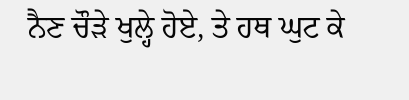ਨੈਣ ਚੌੜੇ ਖੁਲ੍ਹੇ ਹੋਏ, ਤੇ ਹਥ ਘੁਟ ਕੇ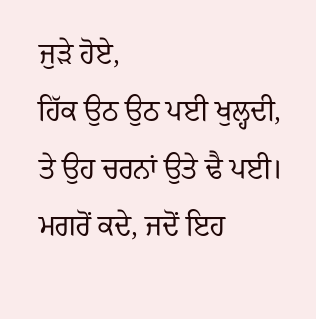ਜੁੜੇ ਹੋਏ,
ਹਿੱਕ ਉਠ ਉਠ ਪਈ ਖੁਲ੍ਹਦੀ, ਤੇ ਉਹ ਚਰਨਾਂ ਉਤੇ ਢੈ ਪਈ।
ਮਗਰੋਂ ਕਦੇ, ਜਦੋਂ ਇਹ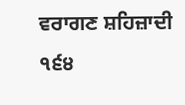ਵਰਾਗਣ ਸ਼ਹਿਜ਼ਾਦੀ
੧੬੪